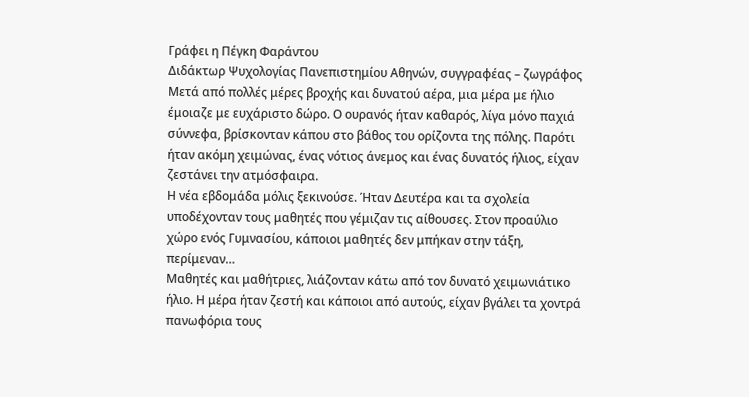Γράφει η Πέγκη Φαράντου
Διδάκτωρ Ψυχολογίας Πανεπιστημίου Αθηνών, συγγραφέας – ζωγράφος
Mετά από πολλές μέρες βροχής και δυνατού αέρα, μια μέρα με ήλιο έμοιαζε με ευχάριστο δώρο. Ο ουρανός ήταν καθαρός, λίγα μόνο παχιά σύννεφα, βρίσκονταν κάπου στο βάθος του ορίζοντα της πόλης. Παρότι ήταν ακόμη χειμώνας, ένας νότιος άνεμος και ένας δυνατός ήλιος, είχαν ζεστάνει την ατμόσφαιρα.
Η νέα εβδομάδα μόλις ξεκινούσε. Ήταν Δευτέρα και τα σχολεία υποδέχονταν τους μαθητές που γέμιζαν τις αίθουσες. Στον προαύλιο χώρο ενός Γυμνασίου, κάποιοι μαθητές δεν μπήκαν στην τάξη, περίμεναν…
Μαθητές και μαθήτριες, λιάζονταν κάτω από τον δυνατό χειμωνιάτικο ήλιο. Η μέρα ήταν ζεστή και κάποιοι από αυτούς, είχαν βγάλει τα χοντρά πανωφόρια τους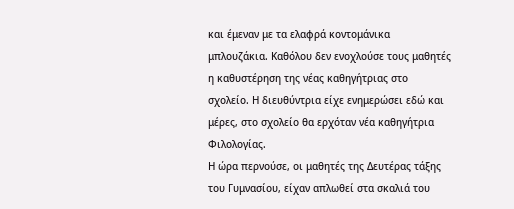και έμεναν με τα ελαφρά κοντομάνικα μπλουζάκια. Καθόλου δεν ενοχλούσε τους μαθητές η καθυστέρηση της νέας καθηγήτριας στο σχολείο. Η διευθύντρια είχε ενημερώσει εδώ και μέρες, στο σχολείο θα ερχόταν νέα καθηγήτρια Φιλολογίας.
Η ώρα περνούσε, οι μαθητές της Δευτέρας τάξης του Γυμνασίου, είχαν απλωθεί στα σκαλιά του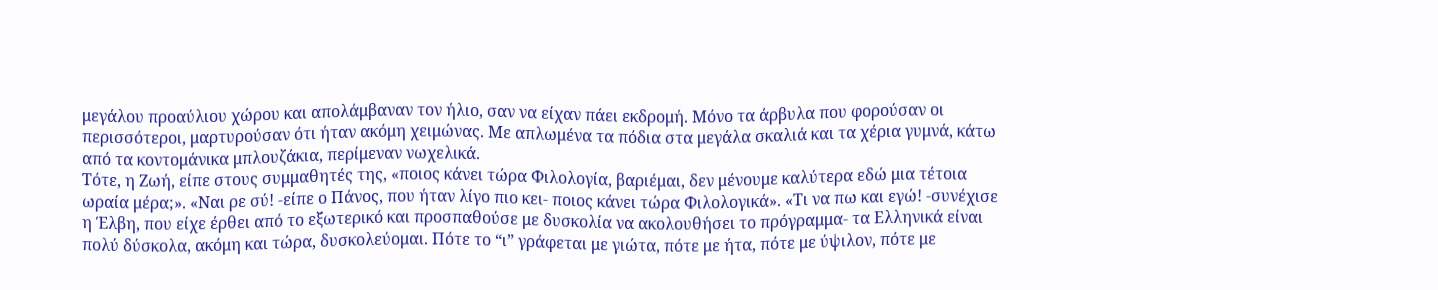μεγάλου προαύλιου χώρου και απολάμβαναν τον ήλιο, σαν να είχαν πάει εκδρομή. Μόνο τα άρβυλα που φορούσαν οι περισσότεροι, μαρτυρούσαν ότι ήταν ακόμη χειμώνας. Με απλωμένα τα πόδια στα μεγάλα σκαλιά και τα χέρια γυμνά, κάτω από τα κοντομάνικα μπλουζάκια, περίμεναν νωχελικά.
Τότε, η Ζωή, είπε στους συμμαθητές της, «ποιος κάνει τώρα Φιλολογία, βαριέμαι, δεν μένουμε καλύτερα εδώ μια τέτοια ωραία μέρα;». «Ναι ρε σύ! -είπε ο Πάνος, που ήταν λίγο πιο κει- ποιος κάνει τώρα Φιλολογικά». «Τι να πω και εγώ! -συνέχισε η Έλβη, που είχε έρθει από το εξωτερικό και προσπαθούσε με δυσκολία να ακολουθήσει το πρόγραμμα- τα Ελληνικά είναι πολύ δύσκολα, ακόμη και τώρα, δυσκολεύομαι. Πότε το “ι” γράφεται με γιώτα, πότε με ήτα, πότε με ύψιλον, πότε με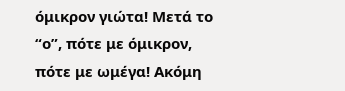όμικρον γιώτα! Μετά το “ο”, πότε με όμικρον, πότε με ωμέγα! Ακόμη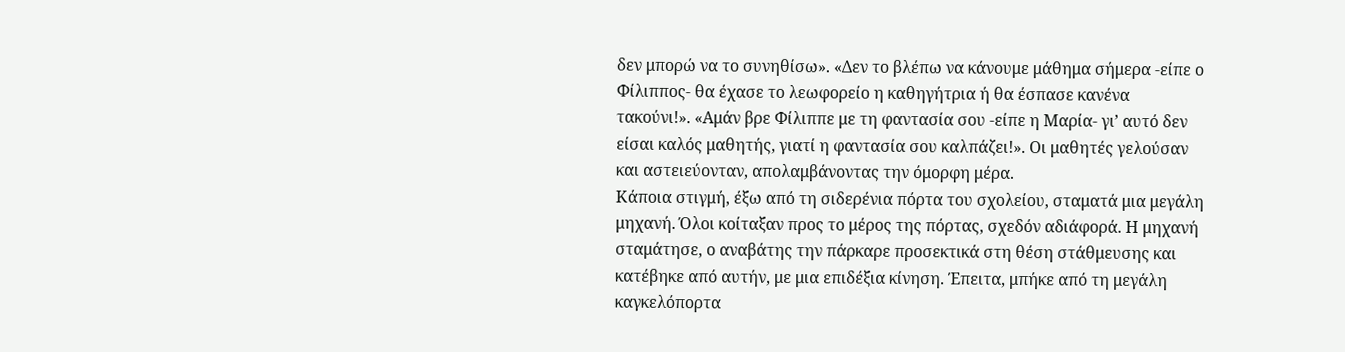δεν μπορώ να το συνηθίσω». «Δεν το βλέπω να κάνουμε μάθημα σήμερα -είπε ο Φίλιππος- θα έχασε το λεωφορείο η καθηγήτρια ή θα έσπασε κανένα τακούνι!». «Αμάν βρε Φίλιππε με τη φαντασία σου -είπε η Μαρία- γι’ αυτό δεν είσαι καλός μαθητής, γιατί η φαντασία σου καλπάζει!». Οι μαθητές γελούσαν και αστειεύονταν, απολαμβάνοντας την όμορφη μέρα.
Κάποια στιγμή, έξω από τη σιδερένια πόρτα του σχολείου, σταματά μια μεγάλη μηχανή. Όλοι κοίταξαν προς το μέρος της πόρτας, σχεδόν αδιάφορά. Η μηχανή σταμάτησε, ο αναβάτης την πάρκαρε προσεκτικά στη θέση στάθμευσης και κατέβηκε από αυτήν, με μια επιδέξια κίνηση. Έπειτα, μπήκε από τη μεγάλη καγκελόπορτα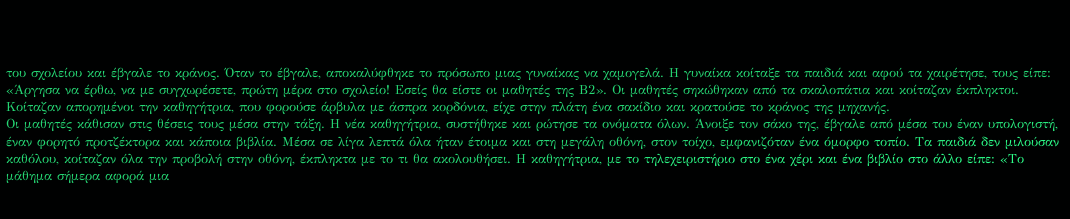του σχολείου και έβγαλε το κράνος. Όταν το έβγαλε, αποκαλύφθηκε το πρόσωπο μιας γυναίκας να χαμογελά. Η γυναίκα κοίταξε τα παιδιά και αφού τα χαιρέτησε, τους είπε: «Άργησα να έρθω, να με συγχωρέσετε, πρώτη μέρα στο σχολείο! Εσείς θα είστε οι μαθητές της Β2». Οι μαθητές σηκώθηκαν από τα σκαλοπάτια και κοίταζαν έκπληκτοι. Κοίταζαν απορημένοι την καθηγήτρια, που φορούσε άρβυλα με άσπρα κορδόνια, είχε στην πλάτη ένα σακίδιο και κρατούσε το κράνος της μηχανής.
Οι μαθητές κάθισαν στις θέσεις τους μέσα στην τάξη. Η νέα καθηγήτρια, συστήθηκε και ρώτησε τα ονόματα όλων. Άνοιξε τον σάκο της, έβγαλε από μέσα του έναν υπολογιστή, έναν φορητό προτζέκτορα και κάποια βιβλία. Μέσα σε λίγα λεπτά όλα ήταν έτοιμα και στη μεγάλη οθόνη, στον τοίχο, εμφανιζόταν ένα όμορφο τοπίο. Τα παιδιά δεν μιλούσαν καθόλου, κοίταζαν όλα την προβολή στην οθόνη, έκπληκτα με το τι θα ακολουθήσει. Η καθηγήτρια, με το τηλεχειριστήριο στο ένα χέρι και ένα βιβλίο στο άλλο είπε: «Το μάθημα σήμερα αφορά μια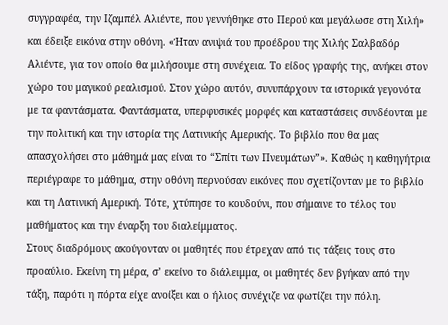συγγραφέα, την Ιζαμπέλ Αλιέντε, που γεννήθηκε στο Περού και μεγάλωσε στη Χιλή» και έδειξε εικόνα στην οθόνη. «Ήταν ανιψιά του προέδρου της Χιλής Σαλβαδόρ Αλιέντε, για τον οποίο θα μιλήσουμε στη συνέχεια. Το είδος γραφής της, ανήκει στον χώρο του μαγικού ρεαλισμού. Στον χώρο αυτόν, συνυπάρχουν τα ιστορικά γεγονότα με τα φαντάσματα. Φαντάσματα, υπερφυσικές μορφές και καταστάσεις συνδέονται με την πολιτική και την ιστορία της Λατινικής Αμερικής. Το βιβλίο που θα μας απασχολήσει στο μάθημά μας είναι το “Σπίτι των Πνευμάτων”». Καθώς η καθηγήτρια περιέγραφε το μάθημα, στην οθόνη περνούσαν εικόνες που σχετίζονταν με το βιβλίο και τη Λατινική Αμερική. Τότε, χτύπησε το κουδούνι, που σήμαινε το τέλος του μαθήματος και την έναρξη του διαλείμματος.
Στους διαδρόμους ακούγονταν οι μαθητές που έτρεχαν από τις τάξεις τους στο προαύλιο. Εκείνη τη μέρα, σ’ εκείνο το διάλειμμα, οι μαθητές δεν βγήκαν από την τάξη, παρότι η πόρτα είχε ανοίξει και ο ήλιος συνέχιζε να φωτίζει την πόλη.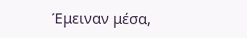Έμειναν μέσα,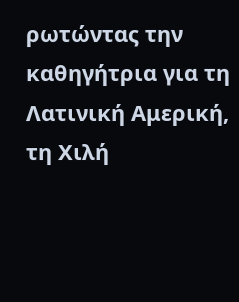ρωτώντας την καθηγήτρια για τη Λατινική Αμερική, τη Χιλή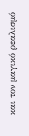και τον μαγικό ρεαλισμό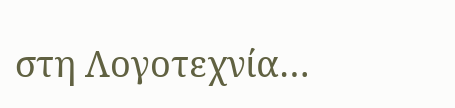στη Λογοτεχνία…